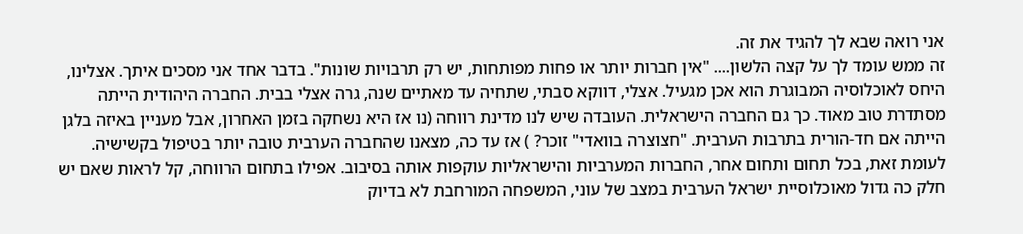אני רואה שבא לך להגיד את זה.
זה ממש עומד לך על קצה הלשון.... "אין חברות יותר או פחות מפותחות, יש רק תרבויות שונות". בדבר אחד אני מסכים איתך. אצלינו, היחס לאוכלוסיה המבוגרת הוא אכן מגעיל. אצלי, דווקא סבתי, שתחיה עד מאתיים שנה, גרה אצלי בבית. החברה היהודית הייתה מסתדרת טוב מאוד. כך גם החברה הישראלית. העובדה שיש לנו מדינת רווחה (נו אז היא נשחקה בזמן האחרון, אבל מעניין באיזה בלגן הייתה אם חד-הורית בתרבות הערבית. "חצוצרה בוואדי" זוכר? ) אז עד כה, מצאנו שהחברה הערבית טובה יותר בטיפול בקשישיה. לעומת זאת, בכל תחום ותחום אחר, החברות המערביות והישראליות עוקפות אותה בסיבוב. אפילו בתחום הרווחה, קל לראות שאם יש חלק כה גדול מאוכלוסיית ישראל הערבית במצב של עוני, המשפחה המורחבת לא בדיוק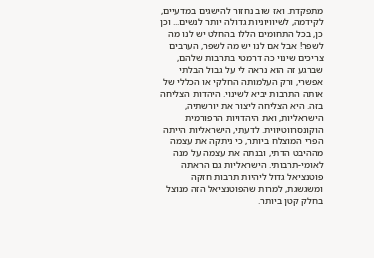מתפקדת. ואז שוב נחזור להישגים במדעיים, לקידמה, לשיוויוניות גדולה יותר לנשים... וכן כן, בכל התחומים הללו בהחלט יש לנו מה לשפר! אבל אם לנו יש מה לשפר, הערבים צריכים שינוי כה דרמטי בתרבות שלהם, שברגע זה הוא נראה לי על גבול הבלתי אפשרי, ורק העלמותה החלקי או הכללי של אותה התרבות יביא לשינוי. היהדות הצליחה בזה. היא הצליחה ליצור את יורשתיה, הישראליות, ואת היהדויות הרפורמית הוקונסרווטיווית. לדעתי, הישראליות הייתה הפרי המוצלח ביותר, כי ניתקה את עצמה מההיבט הדתי, ובנתה את עצמה על מנה לאומי-תרבותי. הישראליות גם הראתה פוטנציאל גדול ליהיות תרבות חזקה ומשגשגת, למרות שהפוטנציאל הזה מנוצל בחלק קטן ביותר.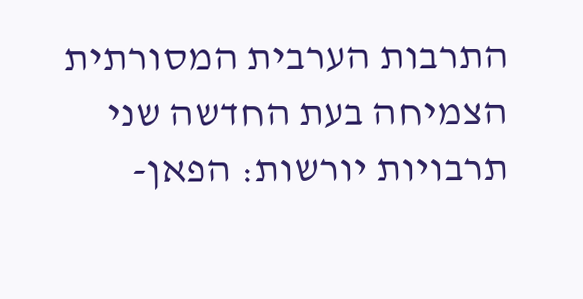התרבות הערבית המסורתית הצמיחה בעת החדשה שני תרבויות יורשות: הפאן-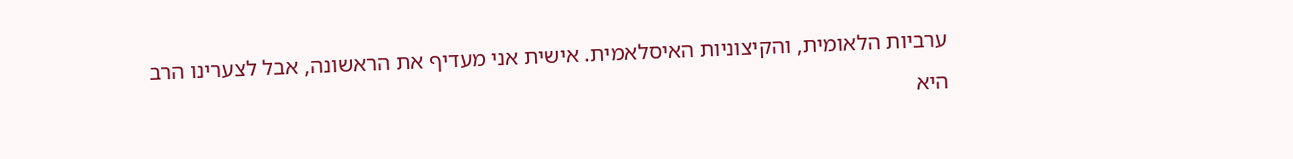ערביות הלאומית, והקיצוניות האיסלאמית. אישית אני מעדיף את הראשונה, אבל לצערינו הרב היא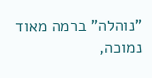"נוהלה" ברמה מאוד נמוכה,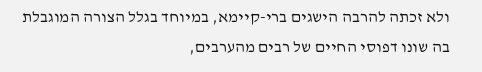ולא זכתה להרבה הישגים ברי-קיימא, במיוחד בגלל הצורה המוגבלת בה שונו דפוסי החיים של רבים מהערבים,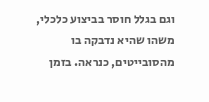וגם בגלל חוסר בביצוע כלכלי, משהו שהיא נדבקה בו מהסובייטים, כנראה. בזמן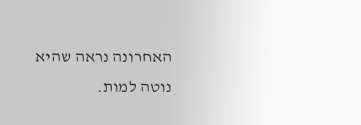האחרונה נראה שהיא נוטה למות.